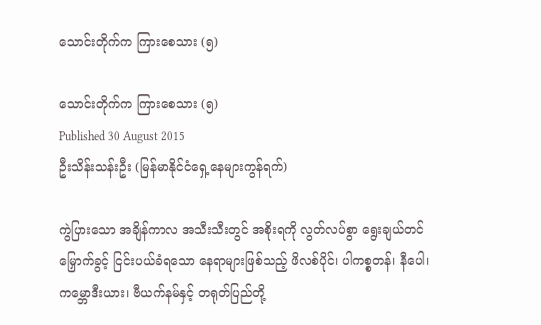သောင်းတိုက်က ကြားစေသား (၅)

သောင်းတိုက်က ကြားစေသား (၅)
Published 30 August 2015
ဦးသိန်းသန်းဦး (မြန်မာနိုင်ငံရှေ့နေများကွန်ရက်)

ကွဲပြားသော အချိန်ကာလ အသီးသီးတွင် အစိုးရကို လွတ်လပ်စွာ ရွေးချယ်တင်မြှောက်ခွင့် ငြင်းပယ်ခံရသော နေရာများဖြစ်သည့် ဖိလစ်ပိုင်၊ ပါကစ္စတန်၊ နီပေါ၊ ကမ္ဘောဒီးယား၊ ဗီယက်နမ်နှင့် တရုတ်ပြည်တို့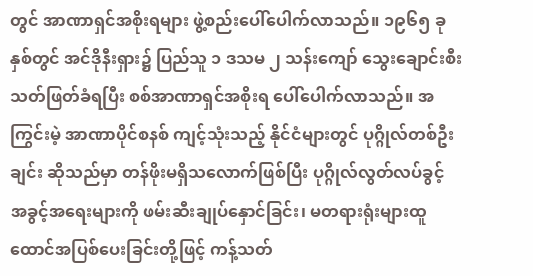တွင် အာဏာရှင်အစိုးရများ ဖွဲ့စည်းပေါ်ပေါက်လာသည်။ ၁၉၆၅ ခုနှစ်တွင် အင်ဒိုနီးရှား၌ ပြည်သူ ၁ ဒသမ ၂ သန်းကျော် သွေးချောင်းစီး သတ်ဖြတ်ခံရပြီး စစ်အာဏာရှင်အစိုးရ ပေါ်ပေါက်လာသည်။ အကြွင်းမဲ့ အာဏာပိုင်စနစ် ကျင့်သုံးသည့် နိုင်ငံများတွင် ပုဂ္ဂိုလ်တစ်ဦးချင်း ဆိုသည်မှာ တန်ဖိုးမရှိသလောက်ဖြစ်ပြီး ပုဂ္ဂိုလ်လွတ်လပ်ခွင့် အခွင့်အရေးများကို ဖမ်းဆီးချုပ်နှောင်ခြင်း၊ မတရားရုံးများထူ ထောင်အပြစ်ပေးခြင်းတို့ဖြင့် ကန့်သတ်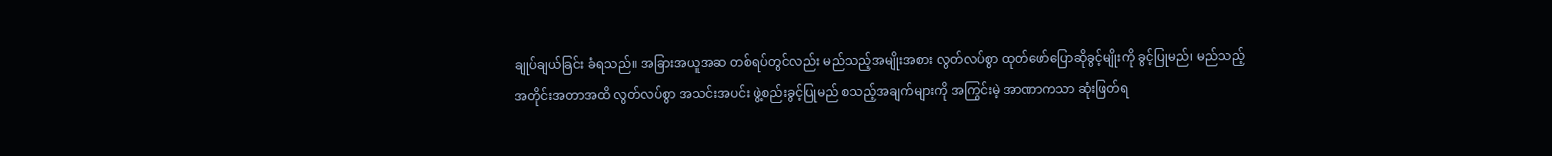ချုပ်ချယ်ခြင်း ခံရသည်။ အခြားအယူအဆ တစ်ရပ်တွင်လည်း မည်သည့်အမျိုးအစား လွတ်လပ်စွာ ထုတ်ဖော်ပြောဆိုခွင့်မျိုးကို ခွင့်ပြုမည်၊ မည်သည့်အတိုင်းအတာအထိ လွတ်လပ်စွာ အသင်းအပင်း ဖွဲ့စည်းခွင့်ပြုမည် စသည့်အချက်များကို အကြွင်းမဲ့ အာဏာကသာ ဆုံးဖြတ်ရ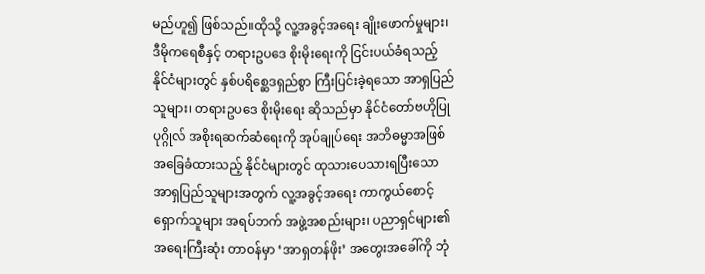မည်ဟူ၍ ဖြစ်သည်။ထိုသို့ လူ့အခွင့်အရေး ချိုးဖောက်မှုများ၊ ဒီမိုကရေစီနှင့် တရားဥပဒေ စိုးမိုးရေးကို ငြင်းပယ်ခံရသည့် နိုင်ငံများတွင် နှစ်ပရိစ္ဆေဒရှည်စွာ ကြီးပြင်းခဲ့ရသော အာရှပြည်သူများ၊ တရားဥပဒေ စိုးမိုးရေး ဆိုသည်မှာ နိုင်ငံတော်ဗဟိုပြုပုဂ္ဂိုလ် အစိုးရဆက်ဆံရေးကို အုပ်ချုပ်ရေး အဘိဓမ္မာအဖြစ် အခြေခံထားသည့် နိုင်ငံများတွင် ထုသားပေသားရပြီးသော အာရှပြည်သူများအတွက် လူ့အခွင့်အရေး ကာကွယ်စောင့်ရှောက်သူများ အရပ်ဘက် အဖွဲ့အစည်းများ၊ ပညာရှင်များ၏ အရေးကြီးဆုံး တာဝန်မှာ ‘အာရှတန်ဖိုး’ အတွေးအခေါ်ကို ဘုံ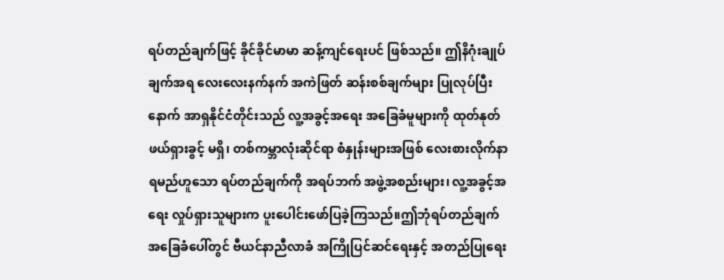ရပ်တည်ချက်ဖြင့် ခိုင်ခိုင်မာမာ ဆန့်ကျင်ရေးပင် ဖြစ်သည်။ ဤနိဂုံးချုပ်ချက်အရ လေးလေးနက်နက် အကဲဖြတ် ဆန်းစစ်ချက်များ ပြုလုပ်ပြီးနောက် အာရှနိုင်ငံတိုင်းသည် လူ့အခွင့်အရေး အခြေခံမူများကို ထုတ်နုတ်ဖယ်ရှားခွင့် မရှိ၊ တစ်ကမ္ဘာလုံးဆိုင်ရာ စံနှုန်းများအဖြစ် လေးစားလိုက်နာရမည်ဟူသော ရပ်တည်ချက်ကို အရပ်ဘက် အဖွဲ့အစည်းများ၊ လူ့အခွင့်အရေး လှုပ်ရှားသူများက ပူးပေါင်းဖော်ပြခဲ့ကြသည်။ဤဘုံရပ်တည်ချက် အခြေခံပေါ်တွင် ဗီယင်နာညီလာခံ အကြိုပြင်ဆင်ရေးနှင့် အတည်ပြုရေး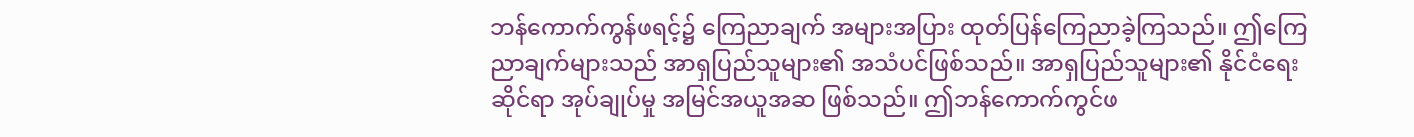ဘန်ကောက်ကွန်ဖရင့်၌ ကြေညာချက် အများအပြား ထုတ်ပြန်ကြေညာခဲ့ကြသည်။ ဤကြေညာချက်များသည် အာရှပြည်သူများ၏ အသံပင်ဖြစ်သည်။ အာရှပြည်သူများ၏ နိုင်ငံရေးဆိုင်ရာ အုပ်ချုပ်မှု အမြင်အယူအဆ ဖြစ်သည်။ ဤဘန်ကောက်ကွင်ဖ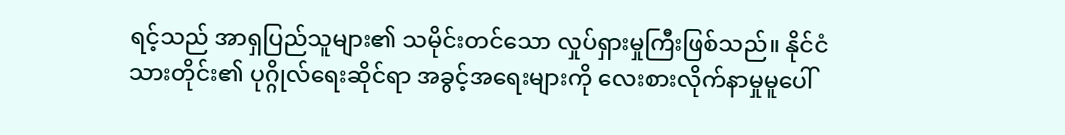ရင့်သည် အာရှပြည်သူများ၏ သမိုင်းတင်သော လှုပ်ရှားမှုကြီးဖြစ်သည်။ နိုင်ငံသားတိုင်း၏ ပုဂ္ဂိုလ်ရေးဆိုင်ရာ အခွင့်အရေးများကို လေးစားလိုက်နာမှုမူပေါ်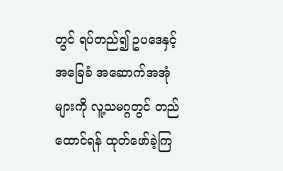တွင် ရပ်တည်၍ ဥပဒေနှင့် အခြေခံ အဆောက်အအုံများကို လူ့သမဂ္ဂတွင် တည်ထောင်ရန် ထုတ်ဖော်ခဲ့ကြ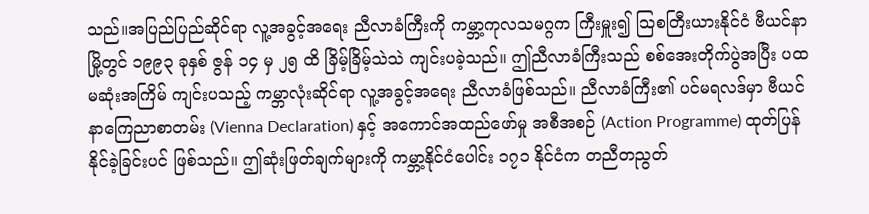သည်။အပြည်ပြည်ဆိုင်ရာ လူ့အခွင့်အရေး ညီလာခံကြီးကို ကမ္ဘာ့ကုလသမဂ္ဂက ကြီးမှူး၍ သြစတြီးယားနိုင်ငံ ဗီယင်နာမြို့တွင် ၁၉၉၃ ခုနှစ် ဇွန် ၁၄ မှ ၂၅ ထိ ခြိမ့်ခြိမ့်သဲသဲ ကျင်းပခဲ့သည်။ ဤညီလာခံကြီးသည် စစ်အေးတိုက်ပွဲအပြီး ပထမဆုံးအကြိမ် ကျင်းပသည့် ကမ္ဘာလုံးဆိုင်ရာ လူ့အခွင့်အရေး ညီလာခံဖြစ်သည်။ ညီလာခံကြီး၏ ပင်မရလဒ်မှာ ဗီယင်နာကြေညာစာတမ်း (Vienna Declaration) နှင့် အကောင်အထည်ဖော်မှု အစီအစဉ် (Action Programme) ထုတ်ပြန်နိုင်ခဲ့ခြင်းပင် ဖြစ်သည်။ ဤဆုံးဖြတ်ချက်များကို ကမ္ဘာ့နိုင်ငံပေါင်း ၁၇၁ နိုင်ငံက တညီတညွတ်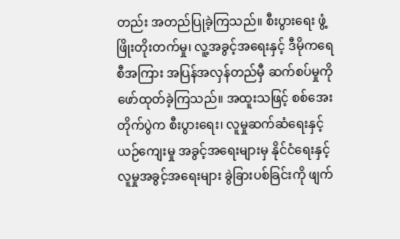တည်း အတည်ပြုခဲ့ကြသည်။ စီးပွားရေး ဖွံ့ဖြိုးတိုးတက်မှု၊ လူ့အခွင့်အရေးနှင့် ဒီမိုကရေစီအကြား အပြန်အလှန်တည်မှီ ဆက်စပ်မှုကို ဖော်ထုတ်ခဲ့ကြသည်။ အထူးသဖြင့် စစ်အေးတိုက်ပွဲက စီးပွားရေး၊ လူမှုဆက်ဆံရေးနှင့် ယဉ်ကျေးမှု အခွင့်အရေးများမှ နိုင်ငံရေးနှင့် လူမှုအခွင့်အရေးများ ခွဲခြားပစ်ခြင်းကို ဖျက်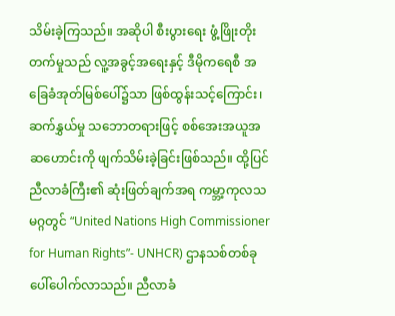သိမ်းခဲ့ကြသည်။ အဆိုပါ စီးပွားရေး ဖွံ့ဖြိုးတိုးတက်မှုသည် လူ့အခွင့်အရေးနှင့် ဒီမိုကရေစီ အခြေခံအုတ်မြစ်ပေါ်၌သာ ဖြစ်ထွန်းသင့်ကြောင်း၊ ဆက်နွှယ်မှု သဘောတရားဖြင့် စစ်အေးအယူအဆဟောင်းကို ဖျက်သိမ်းခဲ့ခြင်းဖြစ်သည်။ ထို့ပြင် ညီလာခံကြီး၏ ဆုံးဖြတ်ချက်အရ ကမ္ဘာ့ကုလသမဂ္ဂတွင် “United Nations High Commissioner for Human Rights”- UNHCR) ဌာနသစ်တစ်ခု ပေါ်ပေါက်လာသည်။ ညီလာခံ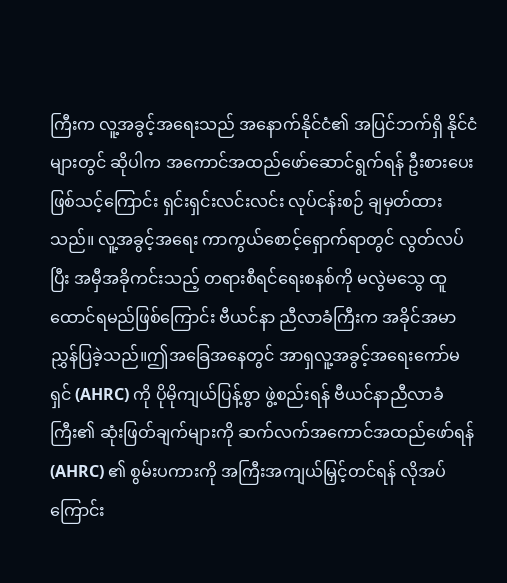ကြီးက လူ့အခွင့်အရေးသည် အနောက်နိုင်ငံ၏ အပြင်ဘက်ရှိ နိုင်ငံများတွင် ဆိုပါက အကောင်အထည်ဖော်ဆောင်ရွက်ရန် ဦးစားပေး ဖြစ်သင့်ကြောင်း ရှင်းရှင်းလင်းလင်း လုပ်ငန်းစဉ် ချမှတ်ထားသည်။ လူ့အခွင့်အရေး ကာကွယ်စောင့်ရှောက်ရာတွင် လွတ်လပ်ပြီး အမှီအခိုကင်းသည့် တရားစီရင်ရေးစနစ်ကို မလွဲမသွေ ထူထောင်ရမည်ဖြစ်ကြောင်း ဗီယင်နာ ညီလာခံကြီးက အခိုင်အမာ ညွှန်ပြခဲ့သည်။ဤအခြေအနေတွင် အာရှလူ့အခွင့်အရေးကော်မရှင် (AHRC) ကို ပိုမိုကျယ်ပြန့်စွာ ဖွဲ့စည်းရန် ဗီယင်နာညီလာခံကြီး၏ ဆုံးဖြတ်ချက်များကို ဆက်လက်အကောင်အထည်ဖော်ရန် (AHRC) ၏ စွမ်းပကားကို အကြီးအကျယ်မြှင့်တင်ရန် လိုအပ်ကြောင်း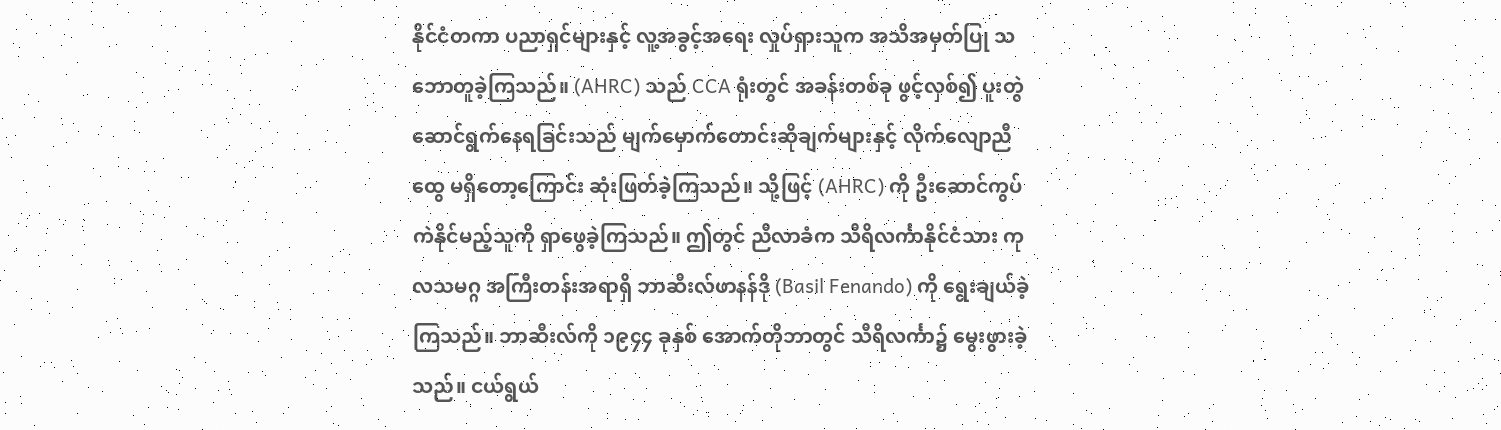နိုင်ငံတကာ ပညာရှင်များနှင့် လူ့အခွင့်အရေး လှုပ်ရှားသူက အသိအမှတ်ပြု သဘောတူခဲ့ကြသည်။ (AHRC) သည် CCA ရုံးတွင် အခန်းတစ်ခု ဖွင့်လှစ်၍ ပူးတွဲဆောင်ရွက်နေရခြင်းသည် မျက်မှောက်တောင်းဆိုချက်များနှင့် လိုက်လျောညီထွေ မရှိတော့ကြောင်း ဆုံးဖြတ်ခဲ့ကြသည်။ သို့ဖြင့် (AHRC) ကို ဦးဆောင်ကွပ်ကဲနိုင်မည့်သူကို ရှာဖွေခဲ့ကြသည်။ ဤတွင် ညီလာခံက သီရိလင်္ကာနိုင်ငံသား ကုလသမဂ္ဂ အကြီးတန်းအရာရှိ ဘာဆီးလ်ဖာနန်ဒို (Basil Fenando) ကို ရွေးချယ်ခဲ့ကြသည်။ ဘာဆီးလ်ကို ၁၉၄၄ ခုနှစ် အောက်တိုဘာတွင် သီရိလင်္ကာ၌ မွေးဖွားခဲ့သည်။ ငယ်ရွယ်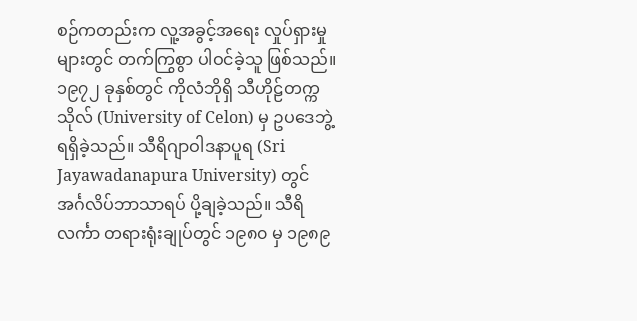စဉ်ကတည်းက လူ့အခွင့်အရေး လှုပ်ရှားမှုများတွင် တက်ကြွစွာ ပါဝင်ခဲ့သူ ဖြစ်သည်။ ၁၉၇၂ ခုနှစ်တွင် ကိုလံဘိုရှိ သီဟိုဠ်တက္ကသိုလ် (University of Celon) မှ ဥပဒေဘွဲ့ ရရှိခဲ့သည်။ သီရိဂျာဝါဒနာပူရ (Sri Jayawadanapura University) တွင် အင်္ဂလိပ်ဘာသာရပ် ပို့ချခဲ့သည်။ သီရိလင်္ကာ တရားရုံးချုပ်တွင် ၁၉၈၀ မှ ၁၉၈၉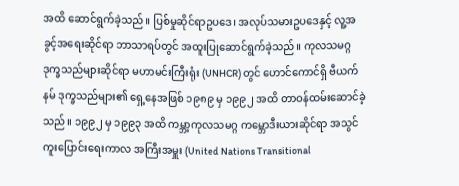အထိ ဆောင်ရွက်ခဲ့သည်။ ပြစ်မှုဆိုင်ရာဥပဒေ၊ အလုပ်သမားဥပဒေနှင့် လူ့အခွင့်အရေးဆိုင်ရာ ဘာသာရပ်တွင် အထူးပြုဆောင်ရွက်ခဲ့သည်။ ကုလသမဂ္ဂ ဒုက္ခသည်များဆိုင်ရာ မဟာမင်းကြီးရုံး (UNHCR) တွင် ဟောင်ကောင်ရှိ ဗီယက်နမ် ဒုက္ခသည်များ၏ ရှေ့နေအဖြစ် ၁၉၈၉ မှ ၁၉၉၂ အထိ တာဝန်ထမ်းဆောင်ခဲ့သည်။ ၁၉၉၂ မှ ၁၉၉၃ အထိ ကမ္ဘာ့ကုလသမဂ္ဂ ကမ္ဘောဒီးယားဆိုင်ရာ အသွင်ကူးပြောင်းရေးကာလ အကြီးအမှူး (United Nations Transitional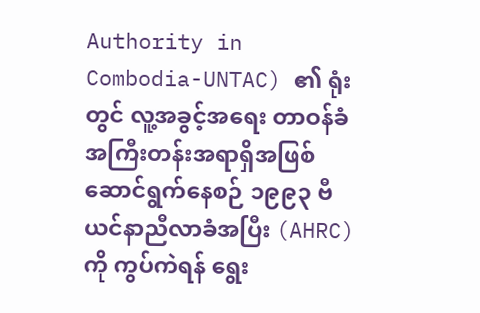Authority in Combodia-UNTAC) ၏ ရုံးတွင် လူ့အခွင့်အရေး တာဝန်ခံ အကြီးတန်းအရာရှိအဖြစ် ဆောင်ရွက်နေစဉ် ၁၉၉၃ ဗီယင်နာညီလာခံအပြီး (AHRC) ကို ကွပ်ကဲရန် ရွေး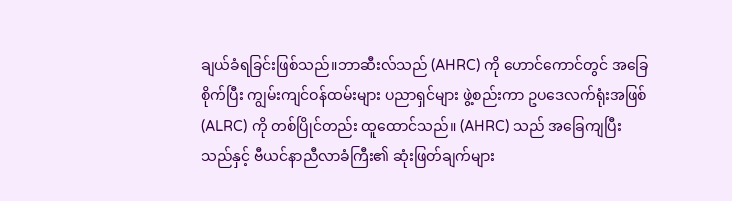ချယ်ခံရခြင်းဖြစ်သည်။ဘာဆီးလ်သည် (AHRC) ကို ဟောင်ကောင်တွင် အခြေစိုက်ပြီး ကျွမ်းကျင်ဝန်ထမ်းများ ပညာရှင်များ ဖွဲ့စည်းကာ ဥပဒေလက်ရုံးအဖြစ် (ALRC) ကို တစ်ပြိုင်တည်း ထူထောင်သည်။ (AHRC) သည် အခြေကျပြီးသည်နှင့် ဗီယင်နာညီလာခံကြီး၏ ဆုံးဖြတ်ချက်များ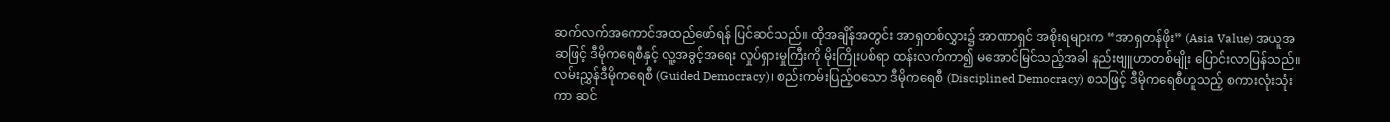ဆက်လက်အကောင်အထည်ဖော်ရန် ပြင်ဆင်သည်။ ထိုအချိန်အတွင်း အာရှတစ်လွှား၌ အာဏာရှင် အစိုးရများက “အာရှတန်ဖိုး” (Asia Value) အယူအဆဖြင့် ဒီမိုကရေစီနှင့် လူ့အခွင့်အရေး လှုပ်ရှားမှုကြီးကို မိုးကြိုးပစ်ရာ ထန်းလက်ကာ၍ မအောင်မြင်သည့်အခါ နည်းဗျူဟာတစ်မျိုး ပြောင်းလာပြန်သည်။ လမ်းညွှန်ဒီမိုကရေစီ (Guided Democracy)၊ စည်းကမ်းပြည့်ဝသော ဒီမိုကရေစီ (Disciplined Democracy) စသဖြင့် ဒီမိုကရေစီဟူသည့် စကားလုံးသုံးကာ ဆင်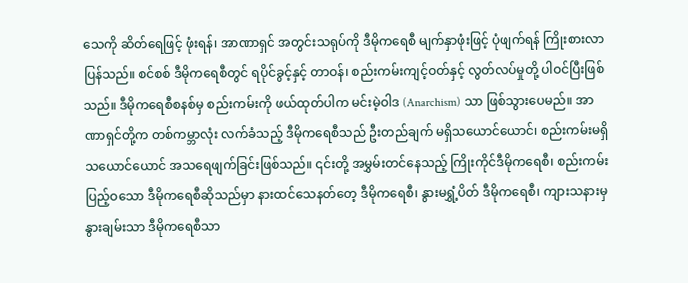သေကို ဆိတ်ရေဖြင့် ဖုံးရန်၊ အာဏာရှင် အတွင်းသရုပ်ကို ဒီမိုကရေစီ မျက်နှာဖုံးဖြင့် ပုံဖျက်ရန် ကြိုးစားလာပြန်သည်။ စင်စစ် ဒီမိုကရေစီတွင် ရပိုင်ခွင့်နှင့် တာဝန်၊ စည်းကမ်းကျင့်ဝတ်နှင့် လွတ်လပ်မှုတို့ ပါဝင်ပြီးဖြစ်သည်။ ဒီမိုကရေစီစနစ်မှ စည်းကမ်းကို ဖယ်ထုတ်ပါက မင်းမဲ့ဝါဒ (Anarchism) သာ ဖြစ်သွားပေမည်။ အာဏာရှင်တို့က တစ်ကမ္ဘာလုံး လက်ခံသည့် ဒီမိုကရေစီသည် ဦးတည်ချက် မရှိသယောင်ယောင်၊ စည်းကမ်းမရှိသယောင်ယောင် အသရေဖျက်ခြင်းဖြစ်သည်။ ၎င်းတို့ အမွှမ်းတင်နေသည့် ကြိုးကိုင်ဒီမိုကရေစီ၊ စည်းကမ်းပြည့်ဝသော ဒီမိုကရေစီဆိုသည်မှာ နားထင်သေနတ်တေ့ ဒီမိုကရေစီ၊ နွားမရွှံ့ပိတ် ဒီမိုကရေစီ၊ ကျားသနားမှ နွားချမ်းသာ ဒီမိုကရေစီသာ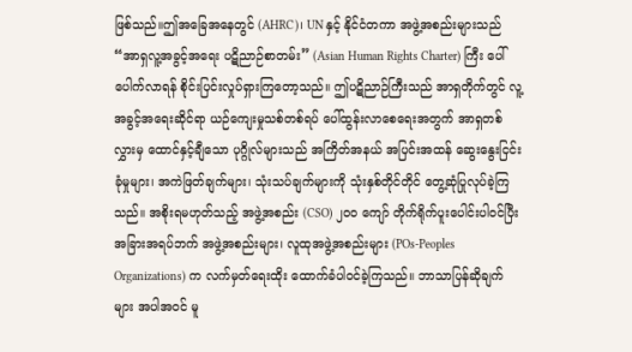ဖြစ်သည်။ဤအခြေအနေတွင် (AHRC)၊ UN နှင့် နိုင်ငံတကာ အဖွဲ့အစည်းများသည် “အာရှလူ့အခွင့်အရေး ပဋိညာဉ်စာတမ်း” (Asian Human Rights Charter) ကြီး ပေါ်ပေါက်လာရန် စိုင်းပြင်းလှုပ်ရှားကြတော့သည်။ ဤပဋိညာဉ်ကြီးသည် အာရှတိုက်တွင် လူ့အခွင့်အရေးဆိုင်ရာ ယဉ်ကျေးမှုသစ်တစ်ရပ် ပေါ်ထွန်းလာစေရေးအတွက် အာရှတစ်လွှားမှ ထောင်နှင့်ချီသော ပုဂ္ဂိုလ်များသည် အကြိတ်အနယ် အပြင်းအထန် ဆွေးနွေးငြင်းခုံမှုများ၊ အကဲဖြတ်ချက်များ၊ သုံးသပ်ချက်များကို သုံးနှစ်တိုင်တိုင် တွေ့ဆုံပြုလုပ်ခဲ့ကြသည်။ အစိုးရမဟုတ်သည့် အဖွဲ့အစည်း (CSO) ၂၀၀ ကျော် တိုက်ရိုက်ပူးပေါင်းပါဝင်ပြီး အခြားအရပ်ဘက် အဖွဲ့အစည်းများ၊ လူထုအဖွဲ့အစည်းများ (POs-Peoples Organizations) က လက်မှတ်ရေးထိုး ထောက်ခံပါဝင်ခဲ့ကြသည်။ ဘာသာပြန်ဆိုချက်များ အပါအဝင် မူ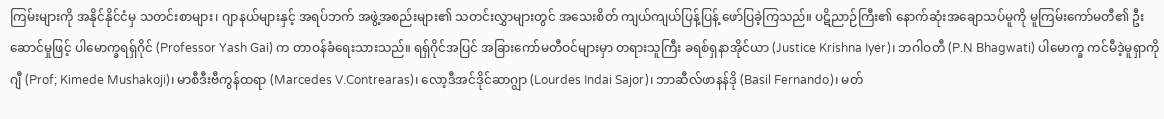ကြမ်းများကို အနိုင်နိုင်ငံမှ သတင်းစာများ၊ ဂျာနယ်များနှင့် အရပ်ဘက် အဖွဲ့အစည်းများ၏ သတင်းလွှာများတွင် အသေးစိတ် ကျယ်ကျယ်ပြန့်ပြန့် ဖော်ပြခဲ့ကြသည်။ ပဋိညာဉ်ကြီး၏ နောက်ဆုံးအချောသပ်မူကို မူကြမ်းကော်မတီ၏ ဦးဆောင်မှုဖြင့် ပါမောက္ခရရှ်ဂိုင် (Professor Yash Gai) က တာဝန်ခံရေးသားသည်။ ရရှ်ဂိုင်အပြင် အခြားကော်မတီဝင်များမှာ တရားသူကြီး ခရစ်ရှနာအိုင်ယာ (Justice Krishna Iyer)၊ ဘဂါဝတီ (P.N Bhagwati) ပါမောက္ခ ကင်မီဒဲ့မူရှာကိုဂျီ (Prof; Kimede Mushakoji)၊ မာစီဒီးဗီကွန်ထရာ (Marcedes V.Contrearas)၊ လော့ဒီအင်ဒိုင်ဆာဂျွာ (Lourdes Indai Sajor)၊ ဘာဆီလ်ဖာနန်ဒို (Basil Fernando)၊ မတ်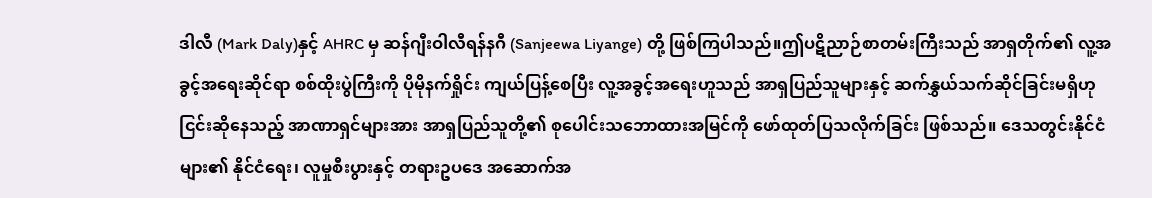ဒါလီ (Mark Daly)နှင့် AHRC မှ ဆန်ဂျီးဝါလီရန်နဂီ (Sanjeewa Liyange) တို့ ဖြစ်ကြပါသည်။ဤပဋိညာဉ်စာတမ်းကြီးသည် အာရှတိုက်၏ လူ့အခွင့်အရေးဆိုင်ရာ စစ်ထိုးပွဲကြီးကို ပိုမိုနက်ရှိုင်း ကျယ်ပြန့်စေပြီး လူ့အခွင့်အရေးဟူသည် အာရှပြည်သူများနှင့် ဆက်နွှယ်သက်ဆိုင်ခြင်းမရှိဟု ငြင်းဆိုနေသည့် အာဏာရှင်များအား အာရှပြည်သူတို့၏ စုပေါင်းသဘောထားအမြင်ကို ဖော်ထုတ်ပြသလိုက်ခြင်း ဖြစ်သည်။ ဒေသတွင်းနိုင်ငံများ၏ နိုင်ငံရေး၊ လူမှုစီးပွားနှင့် တရားဥပဒေ အဆောက်အ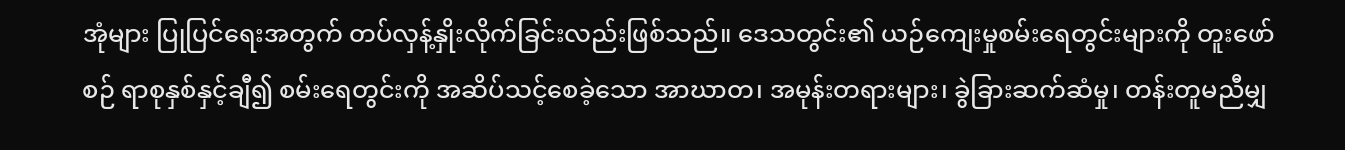အုံများ ပြုပြင်ရေးအတွက် တပ်လှန့်နှိုးလိုက်ခြင်းလည်းဖြစ်သည်။ ဒေသတွင်း၏ ယဉ်ကျေးမှုစမ်းရေတွင်းများကို တူးဖော်စဉ် ရာစုနှစ်နှင့်ချီ၍ စမ်းရေတွင်းကို အဆိပ်သင့်စေခဲ့သော အာဃာတ၊ အမုန်းတရားများ၊ ခွဲခြားဆက်ဆံမှု၊ တန်းတူမညီမျှ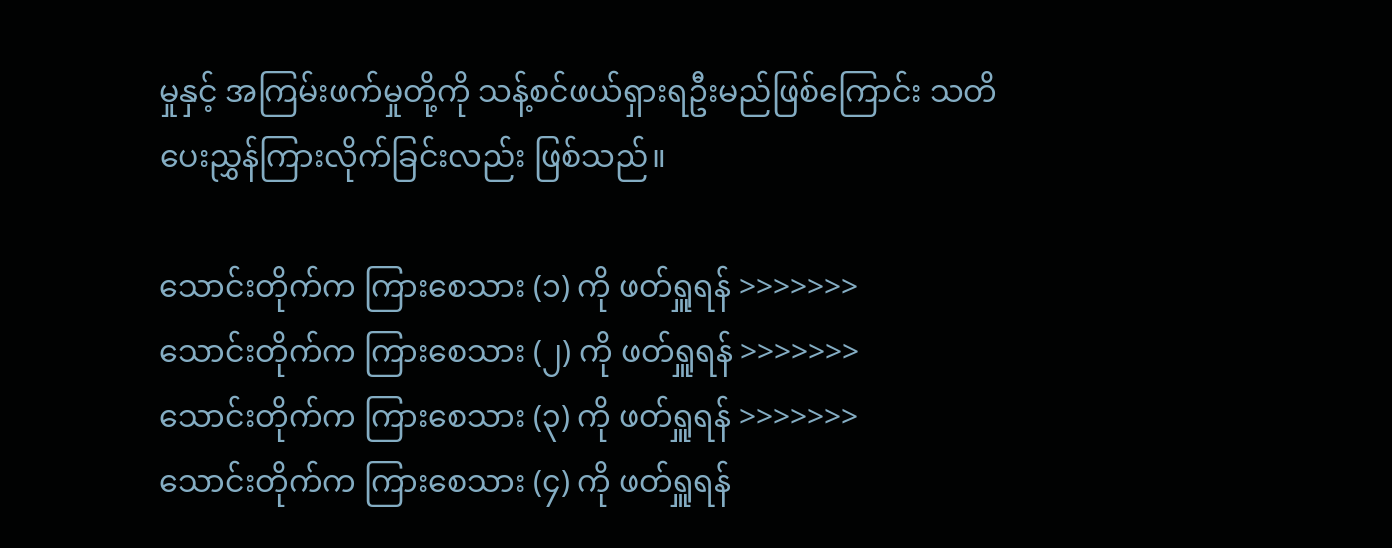မှုနှင့် အကြမ်းဖက်မှုတို့ကို သန့်စင်ဖယ်ရှားရဦးမည်ဖြစ်ကြောင်း သတိပေးညွှန်ကြားလိုက်ခြင်းလည်း ဖြစ်သည်။

သောင်းတိုက်က ကြားစေသား (၁) ကို ဖတ်ရှူရန် >>>>>>>
သောင်းတိုက်က ကြားစေသား (၂) ကို ဖတ်ရှူရန် >>>>>>>
သောင်းတိုက်က ကြားစေသား (၃) ကို ဖတ်ရှူရန် >>>>>>>
သောင်းတိုက်က ကြားစေသား (၄) ကို ဖတ်ရှူရန်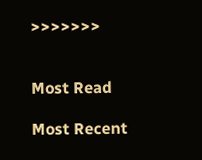>>>>>>>


Most Read

Most Recent